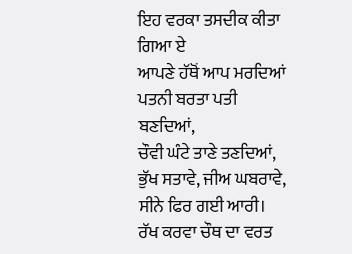ਇਹ ਵਰਕਾ ਤਸਦੀਕ ਕੀਤਾ ਗਿਆ ਏ
ਆਪਣੇ ਹੱਥੋਂ ਆਪ ਮਰਦਿਆਂ
ਪਤਨੀ ਬਰਤਾ ਪਤੀ ਬਣਦਿਆਂ,
ਚੌਵੀ ਘੰਟੇ ਤਾਣੇ ਤਣਦਿਆਂ,
ਭੁੱਖ ਸਤਾਵੇ, ਜੀਅ ਘਬਰਾਵੇ,
ਸੀਨੇ ਫਿਰ ਗਈ ਆਰੀ।
ਰੱਖ ਕਰਵਾ ਚੌਥ ਦਾ ਵਰਤ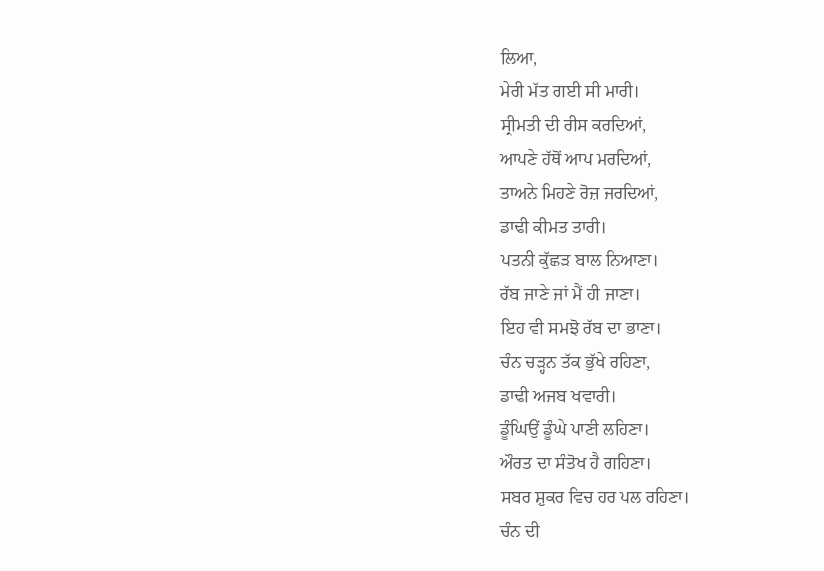ਲਿਆ,
ਮੇਰੀ ਮੱਤ ਗਈ ਸੀ ਮਾਰੀ।
ਸ੍ਰੀਮਤੀ ਦੀ ਰੀਸ ਕਰਦਿਆਂ,
ਆਪਣੇ ਹੱਥੋਂ ਆਪ ਮਰਦਿਆਂ,
ਤਾਅਨੇ ਮਿਹਣੇ ਰੋਜ਼ ਜਰਦਿਆਂ,
ਡਾਢੀ ਕੀਮਤ ਤਾਰੀ।
ਪਤਨੀ ਕੁੱਛੜ ਬਾਲ ਨਿਆਣਾ।
ਰੱਬ ਜਾਣੇ ਜਾਂ ਮੈਂ ਹੀ ਜਾਣਾ।
ਇਹ ਵੀ ਸਮਝੋ ਰੱਬ ਦਾ ਭਾਣਾ।
ਚੰਨ ਚੜ੍ਹਨ ਤੱਕ ਭੁੱਖੇ ਰਹਿਣਾ,
ਡਾਢੀ ਅਜਬ ਖਵਾਰੀ।
ਡੂੰਘਿਉਂ ਡੂੰਘੇ ਪਾਣੀ ਲਹਿਣਾ।
ਔਰਤ ਦਾ ਸੰਤੋਖ ਹੈ ਗਹਿਣਾ।
ਸਬਰ ਸ਼ੁਕਰ ਵਿਚ ਹਰ ਪਲ ਰਹਿਣਾ।
ਚੰਨ ਦੀ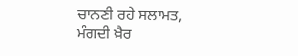ਚਾਨਣੀ ਰਹੇ ਸਲਾਮਤ,
ਮੰਗਦੀ ਖ਼ੈਰ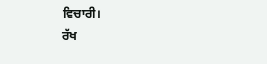ਵਿਚਾਰੀ।
ਰੱਖ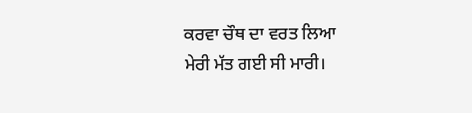ਕਰਵਾ ਚੌਥ ਦਾ ਵਰਤ ਲਿਆ
ਮੇਰੀ ਮੱਤ ਗਈ ਸੀ ਮਾਰੀ।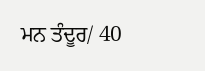ਮਨ ਤੰਦੂਰ/ 40